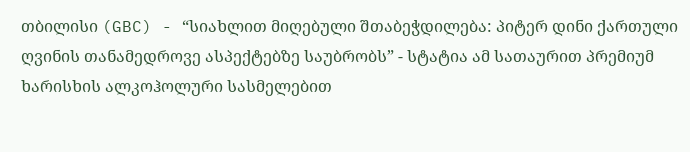თბილისი (GBC) - “სიახლით მიღებული შთაბეჭდილება: პიტერ დინი ქართული ღვინის თანამედროვე ასპექტებზე საუბრობს” - სტატია ამ სათაურით პრემიუმ ხარისხის ალკოჰოლური სასმელებით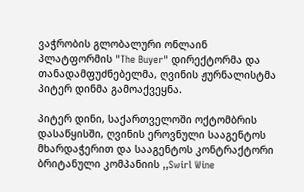ვაჭრობის გლობალური ონლაინ პლატფორმის "The Buyer" დირექტორმა და თანადამფუძნებელმა, ღვინის ჟურნალისტმა პიტერ დინმა გამოაქვეყნა.

პიტერ დინი, საქართველოში ოქტომბრის დასაწყისში, ღვინის ეროვნული სააგენტოს მხარდაჭერით და სააგენტოს კონტრაქტორი ბრიტანული კომპანიის ,,Swirl Wine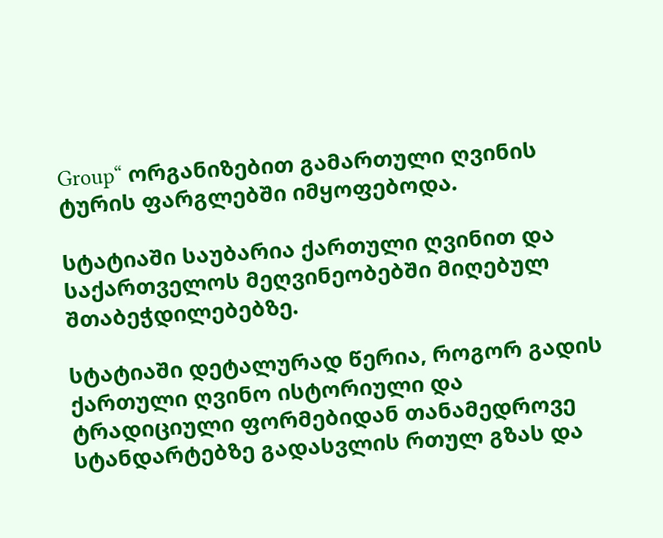Group“ ორგანიზებით გამართული ღვინის ტურის ფარგლებში იმყოფებოდა.

სტატიაში საუბარია ქართული ღვინით და საქართველოს მეღვინეობებში მიღებულ შთაბეჭდილებებზე.

სტატიაში დეტალურად წერია, როგორ გადის ქართული ღვინო ისტორიული და ტრადიციული ფორმებიდან თანამედროვე სტანდარტებზე გადასვლის რთულ გზას და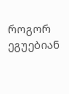როგორ ეგუებიან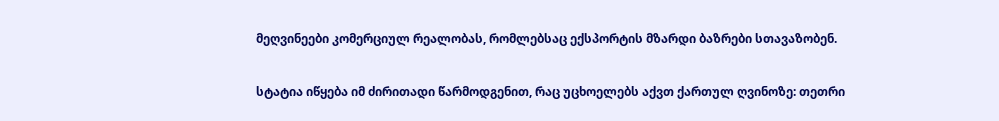მეღვინეები კომერციულ რეალობას, რომლებსაც ექსპორტის მზარდი ბაზრები სთავაზობენ.

სტატია იწყება იმ ძირითადი წარმოდგენით, რაც უცხოელებს აქვთ ქართულ ღვინოზე: თეთრი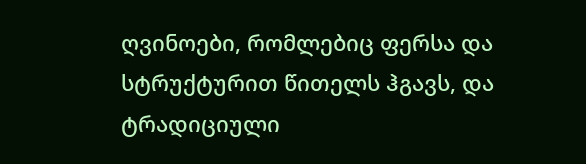ღვინოები, რომლებიც ფერსა და სტრუქტურით წითელს ჰგავს, და ტრადიციული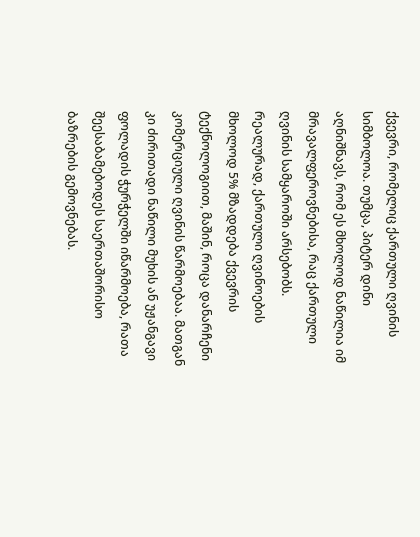ქვევრი, რომელიც ქართული ღვინის სიმბოლოა. თუმცა, პიტერ დინი აღნიშნავს, რომ ეს მხოლოდ ნაწილია იმ მრავალფეროვნებისა, რაც ქართული ღვინის სამყაროში არსებობს. რეალურად, ქართული ღვინოების მხოლოდ 5% მზადდება ქვევრის ტექნოლოგიით, მაშინ, როცა დანარჩენი კომერციული ღვინის წარმოებაა. მათგან კი ძირითადი ნაწილი მუხის ან უჟანგავი ფოლადის ჭურჭელში იწარმოება, რათა შეესაბამებოდეს საერთაშორისო ბაზრების გემოვნებას.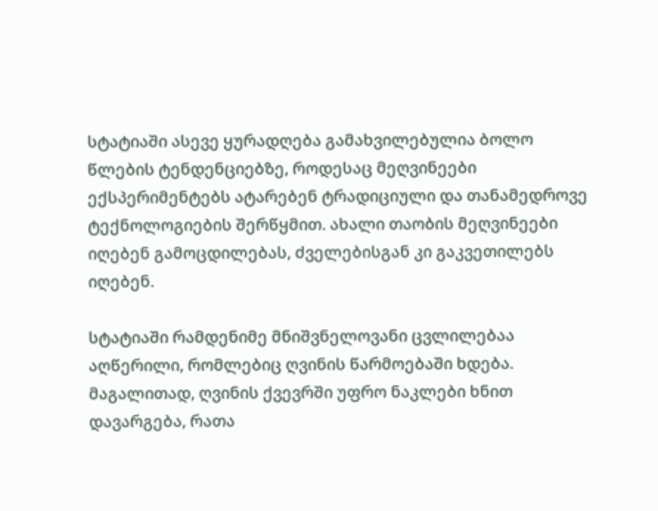სტატიაში ასევე ყურადღება გამახვილებულია ბოლო წლების ტენდენციებზე, როდესაც მეღვინეები ექსპერიმენტებს ატარებენ ტრადიციული და თანამედროვე ტექნოლოგიების შერწყმით. ახალი თაობის მეღვინეები იღებენ გამოცდილებას, ძველებისგან კი გაკვეთილებს იღებენ.

სტატიაში რამდენიმე მნიშვნელოვანი ცვლილებაა აღწერილი, რომლებიც ღვინის წარმოებაში ხდება. მაგალითად, ღვინის ქვევრში უფრო ნაკლები ხნით დავარგება, რათა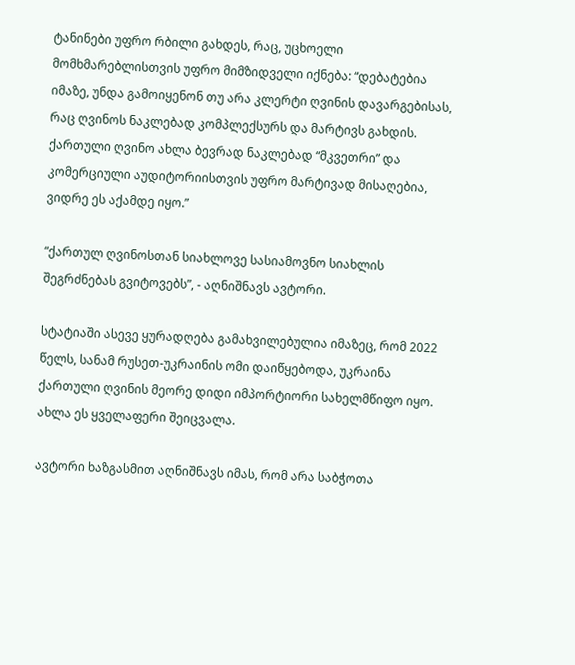ტანინები უფრო რბილი გახდეს, რაც, უცხოელი მომხმარებლისთვის უფრო მიმზიდველი იქნება: “დებატებია იმაზე, უნდა გამოიყენონ თუ არა კლერტი ღვინის დავარგებისას, რაც ღვინოს ნაკლებად კომპლექსურს და მარტივს გახდის. ქართული ღვინო ახლა ბევრად ნაკლებად “მკვეთრი” და კომერციული აუდიტორიისთვის უფრო მარტივად მისაღებია, ვიდრე ეს აქამდე იყო.”

“ქართულ ღვინოსთან სიახლოვე სასიამოვნო სიახლის შეგრძნებას გვიტოვებს”, - აღნიშნავს ავტორი.

სტატიაში ასევე ყურადღება გამახვილებულია იმაზეც, რომ 2022 წელს, სანამ რუსეთ-უკრაინის ომი დაიწყებოდა, უკრაინა ქართული ღვინის მეორე დიდი იმპორტიორი სახელმწიფო იყო. ახლა ეს ყველაფერი შეიცვალა.

ავტორი ხაზგასმით აღნიშნავს იმას, რომ არა საბჭოთა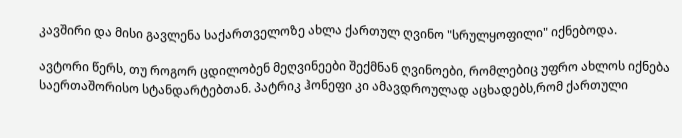კავშირი და მისი გავლენა საქართველოზე ახლა ქართულ ღვინო "სრულყოფილი" იქნებოდა.

ავტორი წერს, თუ როგორ ცდილობენ მეღვინეები შექმნან ღვინოები, რომლებიც უფრო ახლოს იქნება საერთაშორისო სტანდარტებთან. პატრიკ ჰონეფი კი ამავდროულად აცხადებს,რომ ქართული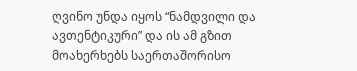ღვინო უნდა იყოს “ნამდვილი და ავთენტიკური” და ის ამ გზით მოახერხებს საერთაშორისო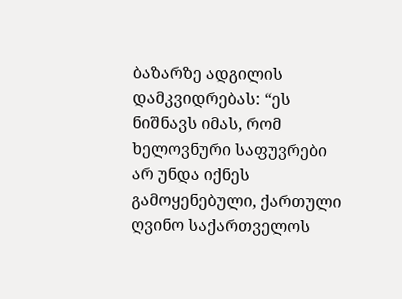ბაზარზე ადგილის დამკვიდრებას: “ეს ნიშნავს იმას, რომ ხელოვნური საფუვრები არ უნდა იქნეს გამოყენებული, ქართული ღვინო საქართველოს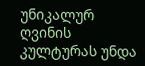უნიკალურ ღვინის კულტურას უნდა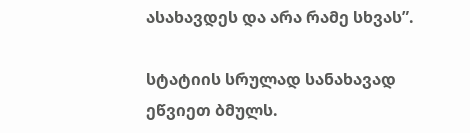ასახავდეს და არა რამე სხვას”.

სტატიის სრულად სანახავად ეწვიეთ ბმულს.